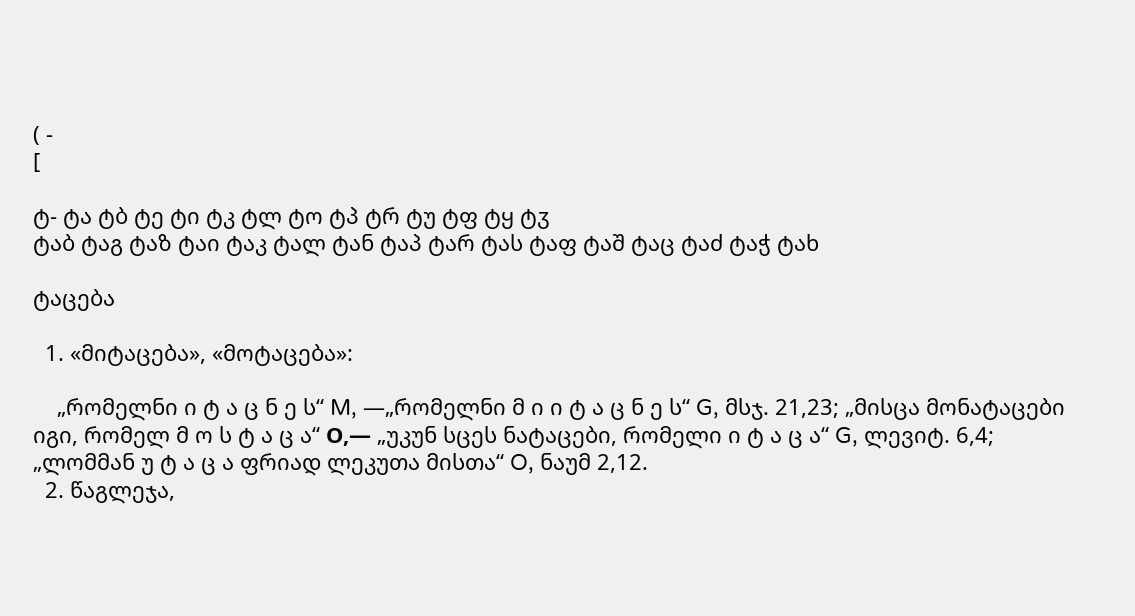( -
[

ტ- ტა ტბ ტე ტი ტკ ტლ ტო ტპ ტრ ტუ ტფ ტყ ტჳ
ტაბ ტაგ ტაზ ტაი ტაკ ტალ ტან ტაპ ტარ ტას ტაფ ტაშ ტაც ტაძ ტაჭ ტახ

ტაცება

  1. «მიტაცება», «მოტაცება»:

    „რომელნი ი ტ ა ც ნ ე ს“ M, ―„რომელნი მ ი ი ტ ა ც ნ ე ს“ G, მსჯ. 21,23; „მისცა მონატაცები იგი, რომელ მ ო ს ტ ა ც ა“ Ο,— „უკუნ სცეს ნატაცები, რომელი ი ტ ა ც ა“ G, ლევიტ. 6,4; „ლომმან უ ტ ა ც ა ფრიად ლეკუთა მისთა“ O, ნაუმ 2,12.
  2. წაგლეჯა,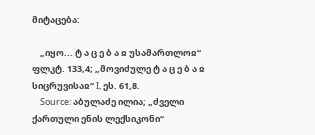მიტაცება:

    „იყო... ტ ა ც ე ბ ა ჲ უსამართლოჲ“ ფლკტ. 133,4; „მოვიძულე ტ ა ც ე ბ ა ჲ სიცრუვისაჲ“ I, ეს. 61,8.
    Source: აბულაძე ილია; „ძველი ქართული ენის ლექსიკონი“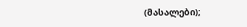(მასალები);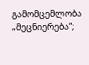გამომცემლობა „მეცნიერება“;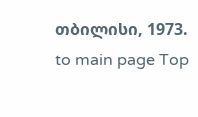თბილისი, 1973.
to main page Top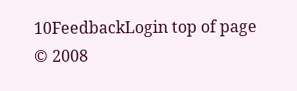10FeedbackLogin top of page
© 2008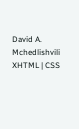David A. Mchedlishvili XHTML | CSS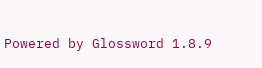Powered by Glossword 1.8.9